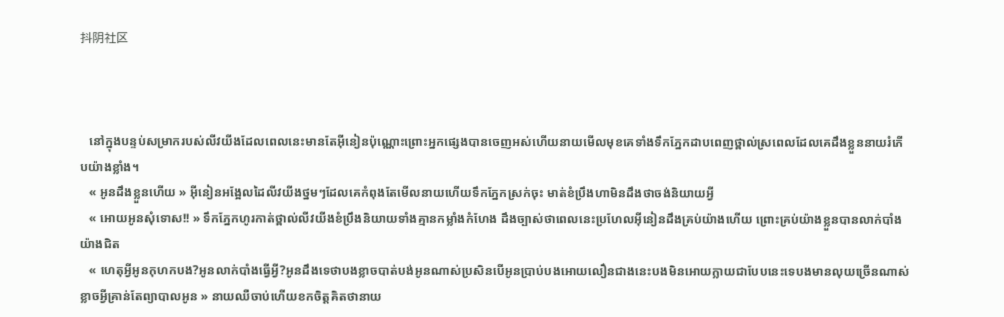抖阴社区



   នៅក្នុងបន្ទប់សម្រាករបស់លីវយីងដែលពេលនេះមានតែអុីនៀនប៉ុណ្ណោះព្រោះអ្នកផ្សេងបានចេញអស់ហើយនាយមេីលមុខគេទាំងទឹកភ្នែកដាបពេញថ្ពាល់ស្រពេលដែលគេដឹងខ្លួននាយរំភេីបយ៉ាងខ្លាំង។
   « អូនដឹងខ្លួនហើយ » អុីនៀនអង្អែលដៃលីវយីងថ្នមៗដែលគេកំពុងតែមេីលនាយហេីយទឹកភ្នែកស្រក់ចុះ មាត់ខំប្រឹងហាមិនដឹងថាចង់និយាយអ្វី
   « អោយអូនសុំទោស!! » ទឹកភ្នែកហូរកាត់ថ្ពាល់លីវយីងខំប្រឹងនិយាយទាំងគ្មានកម្លាំងកំហែង ដឹងច្បាស់ថាពេលនេះប្រហែលអុីនៀនដឹងគ្រប់យ៉ាងហើយ ព្រោះគ្រប់យ៉ាងខ្លួនបានលាក់បាំងយ៉ាងជិត
   « ហេតុអ្វីអូនកុហកបង?អូនលាក់បាំងធ្វើអ្វី?អូនដឹងទេថាបងខ្លាចបាត់បង់អូនណាស់ប្រសិនបើអូនប្រាប់បងអោយលឿនជាងនេះបងមិនអោយក្លាយជាបែបនេះទេបងមានលុយច្រើនណាស់ខ្លាចអ្វីគ្រាន់តែព្យាបាលអូន » នាយឈឺចាប់ហើយខកចិត្តគិតថានាយ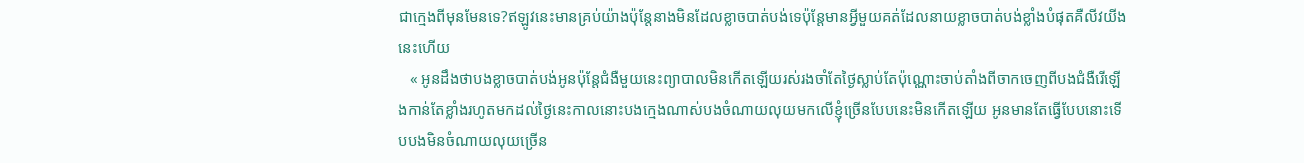ជាក្មេងពីមុនមែនទេ?ឥឡូវនេះមានគ្រប់យ៉ាងប៉ុន្តែនាងមិនដែលខ្លាចបាត់បង់ទេប៉ុន្តែមានអ្វីមួយគត់ដែលនាយខ្លាចបាត់បង់ខ្លាំងបំផុតគឺលីវយីងនេះហើយ
   « អូនដឹងថាបងខ្លាចបាត់បង់អូនប៉ុន្តែជំងឺមួយនេះព្យាបាលមិនកេីតឡើយរស់រងចាំតែថ្ងៃស្លាប់តែប៉ុណ្ណោះចាប់តាំងពីចាកចេញពីបងជំងឺរេីឡើងកាន់តែខ្លាំងរហូតមកដល់ថ្ងៃនេះកាលនោះបងក្មេងណាស់បងចំណាយលុយមកលើខ្ញុំច្រើនបែបនេះមិនកេីតឡើយ អូនមានតែធ្វើបែបនោះទេីបបងមិនចំណាយលុយច្រើន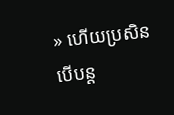» ហើយប្រសិនបើបន្ត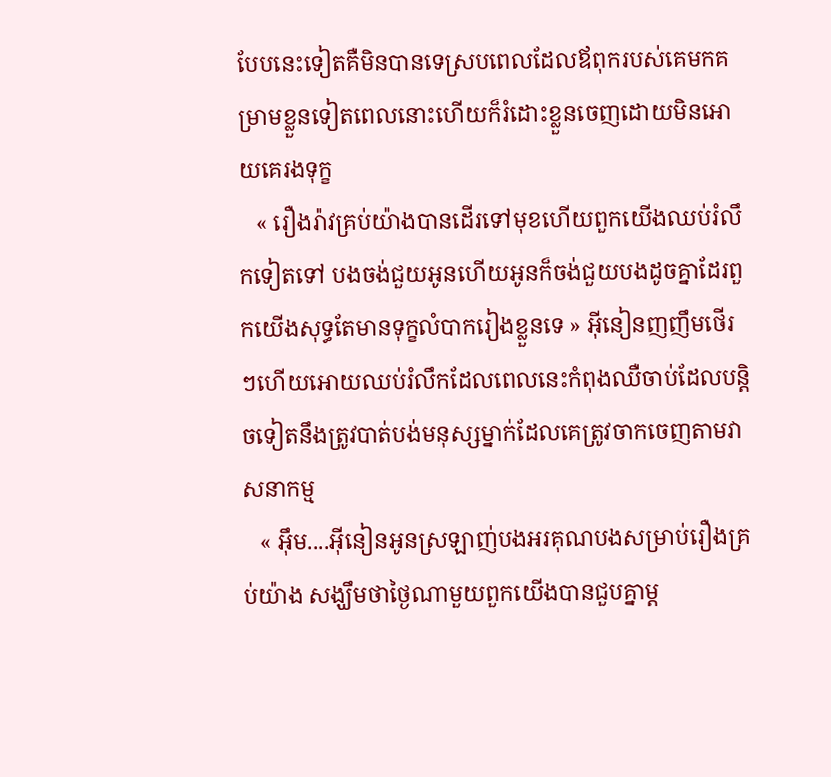បែបនេះទៀតគឺមិនបានទេស្របពេលដែលឪពុករបស់គេមកគម្រាមខ្លួនទៀតពេលនោះហើយក៏រំដោះខ្លួនចេញដោយមិនអោយគេរងទុក្ខ
   « រឿងរ៉ាវគ្រប់យ៉ាងបានដេីរទៅមុខហើយពួកយើងឈប់រំលឹកទៀតទៅ បងចង់ជួយអូនហើយអូនក៏ចង់ជួយបងដូចគ្នាដែរពួកយើងសុទ្ធតែមានទុក្ខលំបាករៀងខ្លួនទេ » អុីនៀនញញឹមថេីរៗហេីយអោយឈប់រំលឹកដែលពេលនេះកំពុងឈឺចាប់ដែលបន្តិចទៀតនឹងត្រូវបាត់បង់មនុស្សម្នាក់ដែលគេត្រូវចាកចេញតាមវាសនាកម្ម
   « អុឹម....អុីនៀនអូនស្រឡាញ់បងអរគុណបងសម្រាប់រឿងគ្រប់យ៉ាង សង្ឃឹមថាថ្ងៃណាមួយពួកយើងបានជួបគ្នាម្ត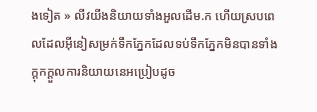ងទៀត » លីវយីងនិយាយទាំងអួលដើម.ក ហើយស្របពេលដែលអុីនៀសម្រក់ទឹកភ្នែកដែលទប់ទឹកភ្នែកមិនបានទាំងក្តុកក្តួលការនិយាយនេអប្រៀបដូច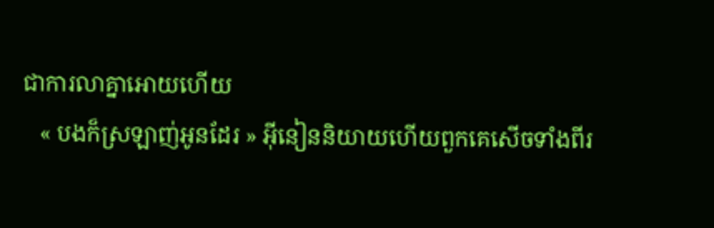ជាការលាគ្នាអោយហេីយ
   « បងក៏ស្រឡាញ់អូនដែរ » អុីនៀននិយាយហើយពួកគេសេីចទាំងពីរ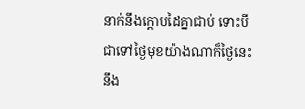នាក់នឹងក្តោបដៃគ្នាជាប់ ទោះបីជាទៅថ្ងៃមុខយ៉ាងណាក៏ថ្ងៃនេះនឹង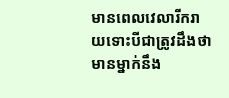មានពេលវេលារីករាយទោះបីជាត្រូវដឹងថាមានម្នាក់នឹង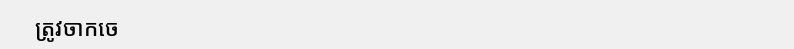ត្រូវចាកចេ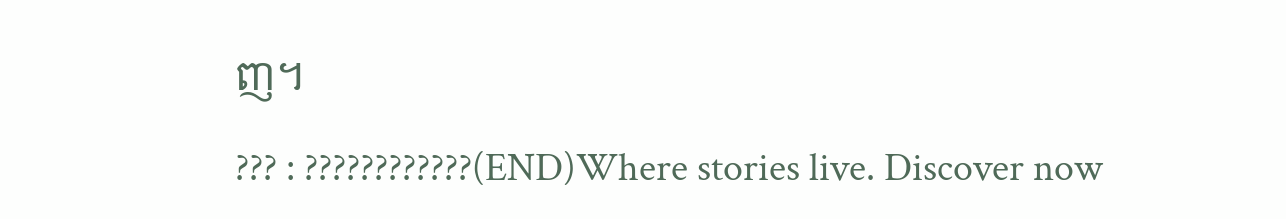ញ។

??? : ????????????(END)Where stories live. Discover now